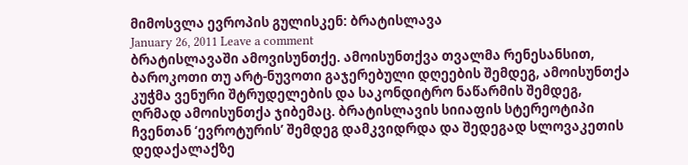მიმოსვლა ევროპის გულისკენ: ბრატისლავა
January 26, 2011 Leave a comment
ბრატისლავაში ამოვისუნთქე. ამოისუნთქვა თვალმა რენესანსით, ბაროკოთი თუ არტ-ნუვოთი გაჯერებული დღეების შემდეგ, ამოისუნთქა კუჭმა ვენური შტრუდელების და საკონდიტრო ნაწარმის შემდეგ, ღრმად ამოისუნთქა ჯიბემაც. ბრატისლავის სიიაფის სტერეოტიპი ჩვენთან ‘ევროტურის’ შემდეგ დამკვიდრდა და შედეგად სლოვაკეთის დედაქალაქზე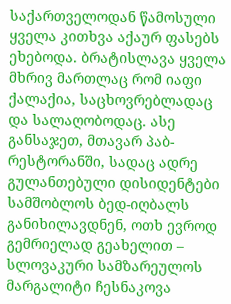საქართველოდან წამოსული ყველა კითხვა აქაურ ფასებს ეხებოდა. ბრატისლავა ყველა მხრივ მართლაც რომ იაფი ქალაქია, საცხოვრებლადაც და სალაღობოდაც. ასე განსაჯეთ, მთავარ პაბ-რესტორანში, სადაც ადრე გულანთებული დისიდენტები სამშობლოს ბედ-იღბალს განიხილავდნენ, ოთხ ევროდ გემრიელად გეახელით – სლოვაკური სამზარეულოს მარგალიტი ჩესნაკოვა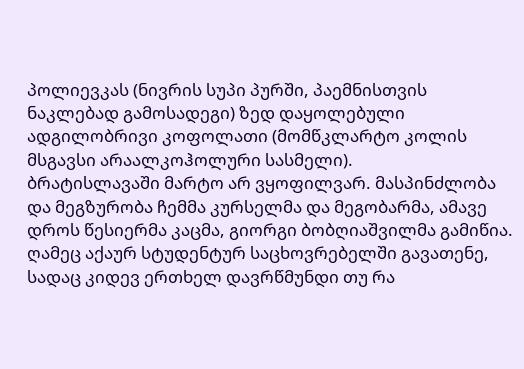პოლიევკას (ნივრის სუპი პურში, პაემნისთვის ნაკლებად გამოსადეგი) ზედ დაყოლებული ადგილობრივი კოფოლათი (მომწკლარტო კოლის მსგავსი არაალკოჰოლური სასმელი).
ბრატისლავაში მარტო არ ვყოფილვარ. მასპინძლობა და მეგზურობა ჩემმა კურსელმა და მეგობარმა, ამავე დროს წესიერმა კაცმა, გიორგი ბობღიაშვილმა გამიწია. ღამეც აქაურ სტუდენტურ საცხოვრებელში გავათენე, სადაც კიდევ ერთხელ დავრწმუნდი თუ რა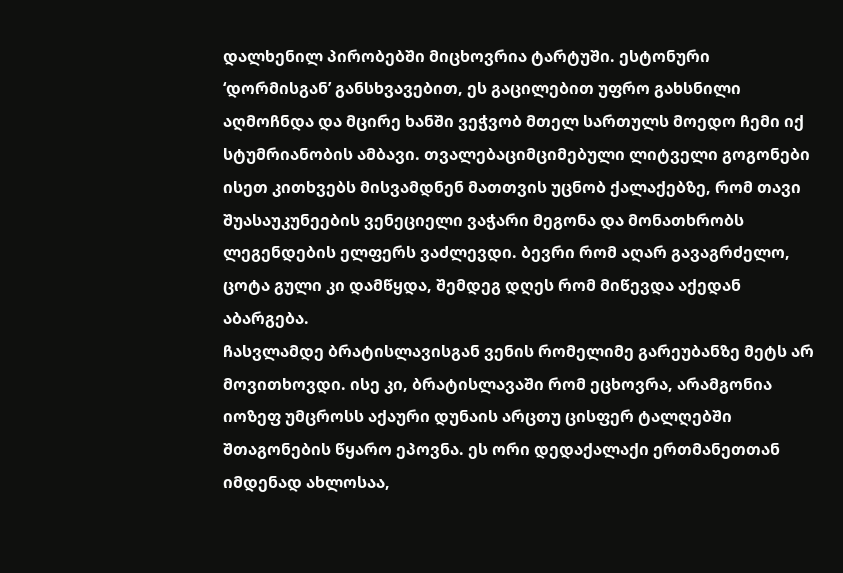დალხენილ პირობებში მიცხოვრია ტარტუში. ესტონური ‘დორმისგან’ განსხვავებით, ეს გაცილებით უფრო გახსნილი აღმოჩნდა და მცირე ხანში ვეჭვობ მთელ სართულს მოედო ჩემი იქ სტუმრიანობის ამბავი. თვალებაციმციმებული ლიტველი გოგონები ისეთ კითხვებს მისვამდნენ მათთვის უცნობ ქალაქებზე, რომ თავი შუასაუკუნეების ვენეციელი ვაჭარი მეგონა და მონათხრობს ლეგენდების ელფერს ვაძლევდი. ბევრი რომ აღარ გავაგრძელო, ცოტა გული კი დამწყდა, შემდეგ დღეს რომ მიწევდა აქედან აბარგება.
ჩასვლამდე ბრატისლავისგან ვენის რომელიმე გარეუბანზე მეტს არ მოვითხოვდი. ისე კი, ბრატისლავაში რომ ეცხოვრა, არამგონია იოზეფ უმცროსს აქაური დუნაის არცთუ ცისფერ ტალღებში შთაგონების წყარო ეპოვნა. ეს ორი დედაქალაქი ერთმანეთთან იმდენად ახლოსაა,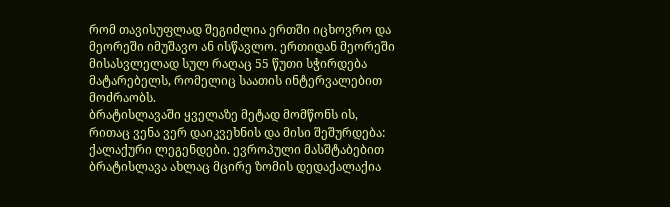რომ თავისუფლად შეგიძლია ერთში იცხოვრო და მეორეში იმუშავო ან ისწავლო. ერთიდან მეორეში მისასვლელად სულ რაღაც 55 წუთი სჭირდება მატარებელს, რომელიც საათის ინტერვალებით მოძრაობს.
ბრატისლავაში ყველაზე მეტად მომწონს ის, რითაც ვენა ვერ დაიკვეხნის და მისი შეშურდება: ქალაქური ლეგენდები. ევროპული მასშტაბებით ბრატისლავა ახლაც მცირე ზომის დედაქალაქია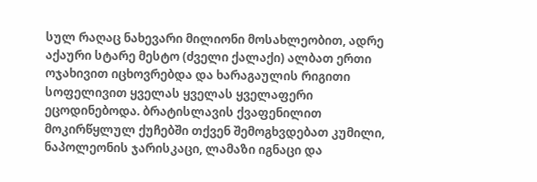სულ რაღაც ნახევარი მილიონი მოსახლეობით, ადრე აქაური სტარე მესტო (ძველი ქალაქი) ალბათ ერთი ოჯახივით იცხოვრებდა და ხარაგაულის რიგითი სოფელივით ყველას ყველას ყველაფერი ეცოდინებოდა. ბრატისლავის ქვაფენილით მოკირწყლულ ქუჩებში თქვენ შემოგხვდებათ კუმილი, ნაპოლეონის ჯარისკაცი, ლამაზი იგნაცი და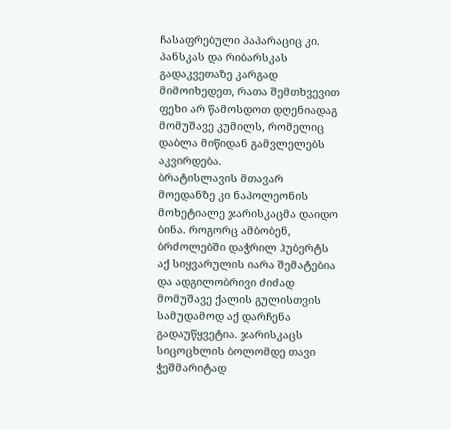ჩასაფრებული პაპარაციც კი. პანსკას და რიბარსკას გადაკვეთაზე კარგად მიმოიხედეთ, რათა შემთხვევით ფეხი არ წამოსდოთ დღენიადაგ მომუშავე კუმილს, რომელიც დაბლა მიწიდან გამვლელებს აკვირდება.
ბრატისლავის მთავარ მოედანზე კი ნაპოლეონის მოხეტიალე ჯარისკაცმა დაიდო ბინა. როგორც ამბობენ, ბრძოლებში დაჭრილ ჰუბერტს აქ სიყვარულის იარა შემატებია და ადგილობრივი ძიძად მომუშავე ქალის გულისთვის სამუდამოდ აქ დარჩენა გადაუწყვეტია. ჯარისკაცს სიცოცხლის ბოლომდე თავი ჭეშმარიტად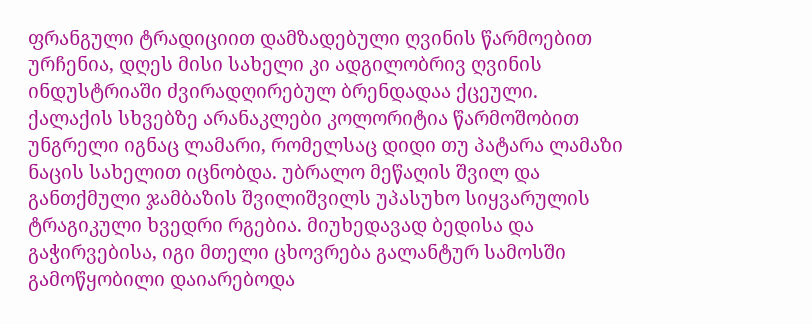ფრანგული ტრადიციით დამზადებული ღვინის წარმოებით ურჩენია, დღეს მისი სახელი კი ადგილობრივ ღვინის ინდუსტრიაში ძვირადღირებულ ბრენდადაა ქცეული. ქალაქის სხვებზე არანაკლები კოლორიტია წარმოშობით უნგრელი იგნაც ლამარი, რომელსაც დიდი თუ პატარა ლამაზი ნაცის სახელით იცნობდა. უბრალო მეწაღის შვილ და განთქმული ჯამბაზის შვილიშვილს უპასუხო სიყვარულის ტრაგიკული ხვედრი რგებია. მიუხედავად ბედისა და გაჭირვებისა, იგი მთელი ცხოვრება გალანტურ სამოსში გამოწყობილი დაიარებოდა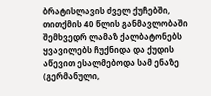ბრატისლავის ძველ ქუჩებში, თითქმის 40 წლის განმავლობაში შემხვედრ ლამაზ ქალბატონებს ყვავილებს ჩუქნიდა და ქუდის აწევით ესალმებოდა სამ ენაზე (გერმანული,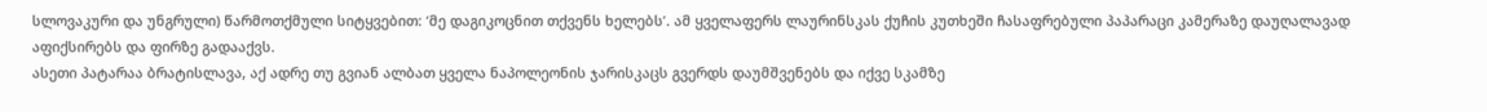სლოვაკური და უნგრული) წარმოთქმული სიტყვებით: ‘მე დაგიკოცნით თქვენს ხელებს’. ამ ყველაფერს ლაურინსკას ქუჩის კუთხეში ჩასაფრებული პაპარაცი კამერაზე დაუღალავად აფიქსირებს და ფირზე გადააქვს.
ასეთი პატარაა ბრატისლავა, აქ ადრე თუ გვიან ალბათ ყველა ნაპოლეონის ჯარისკაცს გვერდს დაუმშვენებს და იქვე სკამზე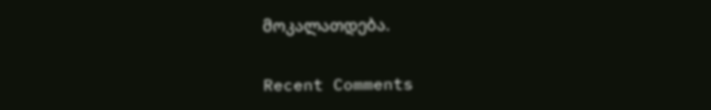მოკალათდება.

Recent Comments